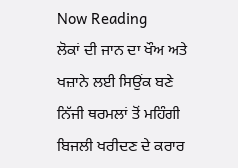Now Reading
ਲੋਕਾਂ ਦੀ ਜਾਨ ਦਾ ਖੌਅ ਅਤੇ ਖਜ਼ਾਨੇ ਲਈ ਸਿਉਂਕ ਬਣੇ ਨਿੱਜੀ ਥਰਮਲਾਂ ਤੋਂ ਮਹਿੰਗੀ ਬਿਜਲੀ ਖਰੀਦਣ ਦੇ ਕਰਾਰ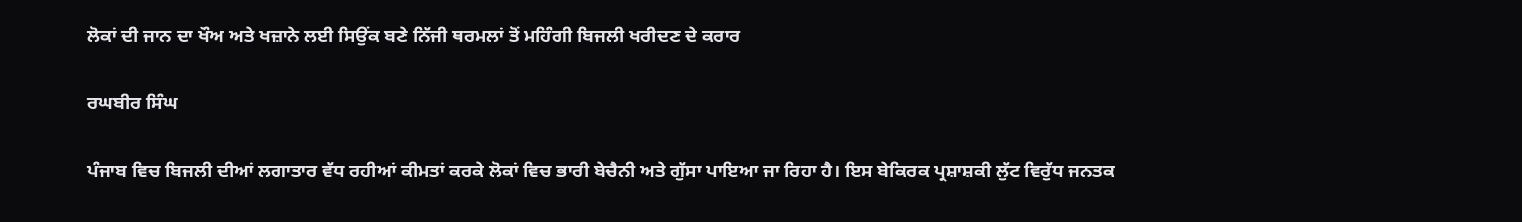ਲੋਕਾਂ ਦੀ ਜਾਨ ਦਾ ਖੌਅ ਅਤੇ ਖਜ਼ਾਨੇ ਲਈ ਸਿਉਂਕ ਬਣੇ ਨਿੱਜੀ ਥਰਮਲਾਂ ਤੋਂ ਮਹਿੰਗੀ ਬਿਜਲੀ ਖਰੀਦਣ ਦੇ ਕਰਾਰ

ਰਘਬੀਰ ਸਿੰਘ

ਪੰਜਾਬ ਵਿਚ ਬਿਜਲੀ ਦੀਆਂ ਲਗਾਤਾਰ ਵੱਧ ਰਹੀਆਂ ਕੀਮਤਾਂ ਕਰਕੇ ਲੋਕਾਂ ਵਿਚ ਭਾਰੀ ਬੇਚੈਨੀ ਅਤੇ ਗੁੱਸਾ ਪਾਇਆ ਜਾ ਰਿਹਾ ਹੈ। ਇਸ ਬੇਕਿਰਕ ਪ੍ਰਸ਼ਾਸ਼ਕੀ ਲੁੱਟ ਵਿਰੁੱਧ ਜਨਤਕ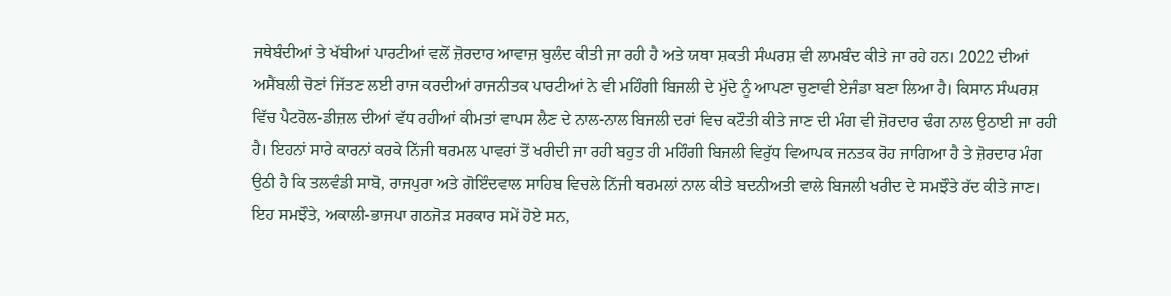ਜਥੇਬੰਦੀਆਂ ਤੇ ਖੱਬੀਆਂ ਪਾਰਟੀਆਂ ਵਲੋਂ ਜ਼ੋਰਦਾਰ ਆਵਾਜ਼ ਬੁਲੰਦ ਕੀਤੀ ਜਾ ਰਹੀ ਹੈ ਅਤੇ ਯਥਾ ਸ਼ਕਤੀ ਸੰਘਰਸ਼ ਵੀ ਲਾਮਬੰਦ ਕੀਤੇ ਜਾ ਰਹੇ ਹਨ। 2022 ਦੀਆਂ ਅਸੈਂਬਲੀ ਚੋਣਾਂ ਜਿੱਤਣ ਲਈ ਰਾਜ ਕਰਦੀਆਂ ਰਾਜਨੀਤਕ ਪਾਰਟੀਆਂ ਨੇ ਵੀ ਮਹਿੰਗੀ ਬਿਜਲੀ ਦੇ ਮੁੱਦੇ ਨੂੰ ਆਪਣਾ ਚੁਣਾਵੀ ਏਜੰਡਾ ਬਣਾ ਲਿਆ ਹੈ। ਕਿਸਾਨ ਸੰਘਰਸ਼ ਵਿੱਚ ਪੈਟਰੋਲ-ਡੀਜ਼ਲ ਦੀਆਂ ਵੱਧ ਰਹੀਆਂ ਕੀਮਤਾਂ ਵਾਪਸ ਲੈਣ ਦੇ ਨਾਲ-ਨਾਲ ਬਿਜਲੀ ਦਰਾਂ ਵਿਚ ਕਟੌਤੀ ਕੀਤੇ ਜਾਣ ਦੀ ਮੰਗ ਵੀ ਜ਼ੋਰਦਾਰ ਢੰਗ ਨਾਲ ਉਠਾਈ ਜਾ ਰਹੀ ਹੈ। ਇਹਨਾਂ ਸਾਰੇ ਕਾਰਨਾਂ ਕਰਕੇ ਨਿੱਜੀ ਥਰਮਲ ਪਾਵਰਾਂ ਤੋਂ ਖਰੀਦੀ ਜਾ ਰਹੀ ਬਹੁਤ ਹੀ ਮਹਿੰਗੀ ਬਿਜਲੀ ਵਿਰੁੱਧ ਵਿਆਪਕ ਜਨਤਕ ਰੋਹ ਜਾਗਿਆ ਹੈ ਤੇ ਜ਼ੋਰਦਾਰ ਮੰਗ ਉਠੀ ਹੈ ਕਿ ਤਲਵੰਡੀ ਸਾਬੋ, ਰਾਜਪੁਰਾ ਅਤੇ ਗੋਇੰਦਵਾਲ ਸਾਹਿਬ ਵਿਚਲੇ ਨਿੱਜੀ ਥਰਮਲਾਂ ਨਾਲ ਕੀਤੇ ਬਦਨੀਅਤੀ ਵਾਲੇ ਬਿਜਲੀ ਖਰੀਦ ਦੇ ਸਮਝੌਤੇ ਰੱਦ ਕੀਤੇ ਜਾਣ। ਇਹ ਸਮਝੌਤੇ, ਅਕਾਲੀ-ਭਾਜਪਾ ਗਠਜੋੜ ਸਰਕਾਰ ਸਮੇਂ ਹੋਏ ਸਨ,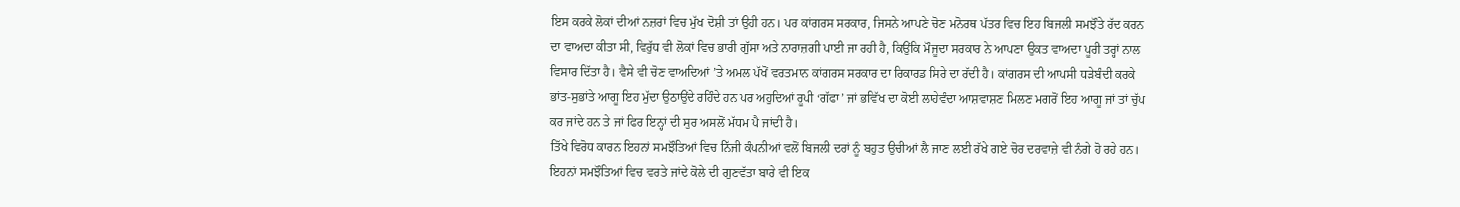ਇਸ ਕਰਕੇ ਲੋਕਾਂ ਦੀਆਂ ਨਜ਼ਰਾਂ ਵਿਚ ਮੁੱਖ ਦੋਸ਼ੀ ਤਾਂ ਉਹੀ ਹਨ। ਪਰ ਕਾਂਗਰਸ ਸਰਕਾਰ, ਜਿਸਨੇ ਆਪਣੇ ਚੋਣ ਮਨੋਰਥ ਪੱਤਰ ਵਿਚ ਇਹ ਬਿਜਲੀ ਸਮਝੌਤੇ ਰੱਦ ਕਰਨ ਦਾ ਵਾਅਦਾ ਕੀਤਾ ਸੀ, ਵਿਰੁੱਧ ਵੀ ਲੋਕਾਂ ਵਿਚ ਭਾਰੀ ਗੁੱਸਾ ਅਤੇ ਨਾਰਾਜ਼ਗੀ ਪਾਈ ਜਾ ਰਹੀ ਹੈ, ਕਿਉਂਕਿ ਮੌਜੂਦਾ ਸਰਕਾਰ ਨੇ ਆਪਣਾ ਉਕਤ ਵਾਅਦਾ ਪੂਰੀ ਤਰ੍ਹਾਂ ਨਾਲ ਵਿਸਾਰ ਦਿੱਤਾ ਹੈ। ਵੈਸੇ ਵੀ ਚੋਣ ਵਾਅਦਿਆਂ ’ਤੇ ਅਮਲ ਪੱਖੋਂ ਵਰਤਮਾਨ ਕਾਂਗਰਸ ਸਰਕਾਰ ਦਾ ਰਿਕਾਰਡ ਸਿਰੇ ਦਾ ਰੱਦੀ ਹੈ। ਕਾਂਗਰਸ ਦੀ ਆਪਸੀ ਧੜੇਬੰਦੀ ਕਰਕੇ ਭਾਂਤ-ਸੁਭਾਂਤੇ ਆਗੂ ਇਹ ਮੁੱਦਾ ਉਠਾਉਂਦੇ ਰਹਿੰਦੇ ਹਨ ਪਰ ਅਹੁਦਿਆਂ ਰੂਪੀ ‘ਗੱਫਾ’ ਜਾਂ ਭਵਿੱਖ ਦਾ ਕੋਈ ਲਾਹੇਵੰਦਾ ਆਸ਼ਵਾਸ਼ਣ ਮਿਲਣ ਮਗਰੋਂ ਇਹ ਆਗੂ ਜਾਂ ਤਾਂ ਚੁੱਪ ਕਰ ਜਾਂਦੇ ਹਨ ਤੇ ਜਾਂ ਫਿਰ ਇਨ੍ਹਾਂ ਦੀ ਸੁਰ ਅਸਲੋਂ ਮੱਧਮ ਪੈ ਜਾਂਦੀ ਹੈ।
ਤਿੱਖੇ ਵਿਰੋਧ ਕਾਰਨ ਇਹਨਾਂ ਸਮਝੌਤਿਆਂ ਵਿਚ ਨਿੱਜੀ ਕੰਪਨੀਆਂ ਵਲੋਂ ਬਿਜਲੀ ਦਰਾਂ ਨੂੰ ਬਹੁਤ ਉਚੀਆਂ ਲੈ ਜਾਣ ਲਈ ਰੱਖੇ ਗਏ ਚੋਰ ਦਰਵਾਜ਼ੇ ਵੀ ਨੰਗੇ ਹੋ ਰਹੇ ਹਨ। ਇਹਨਾਂ ਸਮਝੌਤਿਆਂ ਵਿਚ ਵਰਤੇ ਜਾਂਦੇ ਕੋਲੇ ਦੀ ਗੁਣਵੱਤਾ ਬਾਰੇ ਵੀ ਇਕ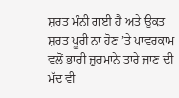ਸ਼ਰਤ ਮੰਨੀ ਗਈ ਹੈ ਅਤੇ ਉਕਤ ਸ਼ਰਤ ਪੂਰੀ ਨਾ ਹੋਣ ’ਤੇ ਪਾਵਰਕਾਮ ਵਲੋਂ ਭਾਰੀ ਜ਼ੁਰਮਾਨੇ ਤਾਰੇ ਜਾਣ ਦੀ ਮੱਦ ਵੀ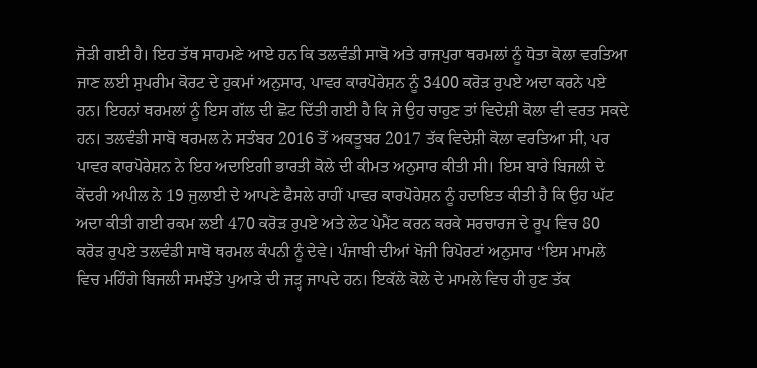ਜੋੜੀ ਗਈ ਹੈ। ਇਹ ਤੱਥ ਸਾਹਮਣੇ ਆਏ ਹਨ ਕਿ ਤਲਵੰਡੀ ਸਾਬੋ ਅਤੇ ਰਾਜਪੁਰਾ ਥਰਮਲਾਂ ਨੂੰ ਧੋਤਾ ਕੋਲਾ ਵਰਤਿਆ ਜਾਣ ਲਈ ਸੁਪਰੀਮ ਕੋਰਟ ਦੇ ਹੁਕਮਾਂ ਅਨੁਸਾਰ, ਪਾਵਰ ਕਾਰਪੋਰੇਸ਼ਨ ਨੂੰ 3400 ਕਰੋੜ ਰੁਪਏ ਅਦਾ ਕਰਨੇ ਪਏ ਹਨ। ਇਹਨਾਂ ਥਰਮਲਾਂ ਨੂੰ ਇਸ ਗੱਲ ਦੀ ਛੋਟ ਦਿੱਤੀ ਗਈ ਹੈ ਕਿ ਜੇ ਉਹ ਚਾਹੁਣ ਤਾਂ ਵਿਦੇਸ਼ੀ ਕੋਲਾ ਵੀ ਵਰਤ ਸਕਦੇ ਹਨ। ਤਲਵੰਡੀ ਸਾਬੋ ਥਰਮਲ ਨੇ ਸਤੰਬਰ 2016 ਤੋਂ ਅਕਤੂਬਰ 2017 ਤੱਕ ਵਿਦੇਸ਼ੀ ਕੋਲਾ ਵਰਤਿਆ ਸੀ, ਪਰ ਪਾਵਰ ਕਾਰਪੋਰੇਸ਼ਨ ਨੇ ਇਹ ਅਦਾਇਗੀ ਭਾਰਤੀ ਕੋਲੇ ਦੀ ਕੀਮਤ ਅਨੁਸਾਰ ਕੀਤੀ ਸੀ। ਇਸ ਬਾਰੇ ਬਿਜਲੀ ਦੇ ਕੇਂਦਰੀ ਅਪੀਲ ਨੇ 19 ਜੁਲਾਈ ਦੇ ਆਪਣੇ ਫੈਸਲੇ ਰਾਹੀਂ ਪਾਵਰ ਕਾਰਪੋਰੇਸ਼ਨ ਨੂੰ ਹਦਾਇਤ ਕੀਤੀ ਹੈ ਕਿ ਉਹ ਘੱਟ ਅਦਾ ਕੀਤੀ ਗਈ ਰਕਮ ਲਈ 470 ਕਰੋੜ ਰੁਪਏ ਅਤੇ ਲੇਟ ਪੇਮੈਂਟ ਕਰਨ ਕਰਕੇ ਸਰਚਾਰਜ ਦੇ ਰੂਪ ਵਿਚ 80 ਕਰੋੜ ਰੁਪਏ ਤਲਵੰਡੀ ਸਾਬੋ ਥਰਮਲ ਕੰਪਨੀ ਨੂੰ ਦੇਵੇ। ਪੰਜਾਬੀ ਦੀਆਂ ਖੋਜੀ ਰਿਪੋਰਟਾਂ ਅਨੁਸਾਰ ‘‘ਇਸ ਮਾਮਲੇ ਵਿਚ ਮਹਿੰਗੇ ਬਿਜਲੀ ਸਮਝੌਤੇ ਪੁਆੜੇ ਦੀ ਜੜ੍ਹ ਜਾਪਦੇ ਹਨ। ਇਕੱਲੇ ਕੋਲੇ ਦੇ ਮਾਮਲੇ ਵਿਚ ਹੀ ਹੁਣ ਤੱਕ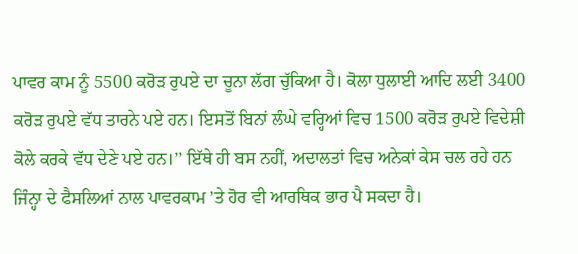ਪਾਵਰ ਕਾਮ ਨੂੰ 5500 ਕਰੋੜ ਰੁਪਏ ਦਾ ਚੂਨਾ ਲੱਗ ਚੁੱਕਿਆ ਹੈ। ਕੋਲਾ ਧੁਲਾਈ ਆਦਿ ਲਈ 3400 ਕਰੋੜ ਰੁਪਏ ਵੱਧ ਤਾਰਨੇ ਪਏ ਹਨ। ਇਸਤੋਂ ਬਿਨਾਂ ਲੰਘੇ ਵਰ੍ਹਿਆਂ ਵਿਚ 1500 ਕਰੋੜ ਰੁਪਏ ਵਿਦੇਸ਼ੀ ਕੋਲੇ ਕਰਕੇ ਵੱਧ ਦੇਣੇ ਪਏ ਹਨ।’’ ਇੱਥੇ ਹੀ ਬਸ ਨਹੀਂ, ਅਦਾਲਤਾਂ ਵਿਚ ਅਨੇਕਾਂ ਕੇਸ ਚਲ ਰਹੇ ਹਨ ਜਿੰਨ੍ਹਾ ਦੇ ਫੈਸਲਿਆਂ ਨਾਲ ਪਾਵਰਕਾਮ ’ਤੇ ਹੋਰ ਵੀ ਆਰਥਿਕ ਭਾਰ ਪੈ ਸਕਦਾ ਹੈ।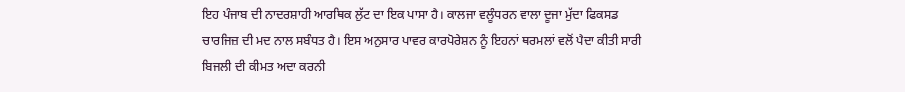ਇਹ ਪੰਜਾਬ ਦੀ ਨਾਦਰਸ਼ਾਹੀ ਆਰਥਿਕ ਲੁੱਟ ਦਾ ਇਕ ਪਾਸਾ ਹੈ। ਕਾਲਜਾ ਵਲੂੰਧਰਨ ਵਾਲਾ ਦੂਜਾ ਮੁੱਦਾ ਫਿਕਸਡ ਚਾਰਜਿਜ਼ ਦੀ ਮਦ ਨਾਲ ਸਬੰਧਤ ਹੈ। ਇਸ ਅਨੁਸਾਰ ਪਾਵਰ ਕਾਰਪੋਰੇਸ਼ਨ ਨੂੰ ਇਹਨਾਂ ਥਰਮਲਾਂ ਵਲੋਂ ਪੈਦਾ ਕੀਤੀ ਸਾਰੀ ਬਿਜਲੀ ਦੀ ਕੀਮਤ ਅਦਾ ਕਰਨੀ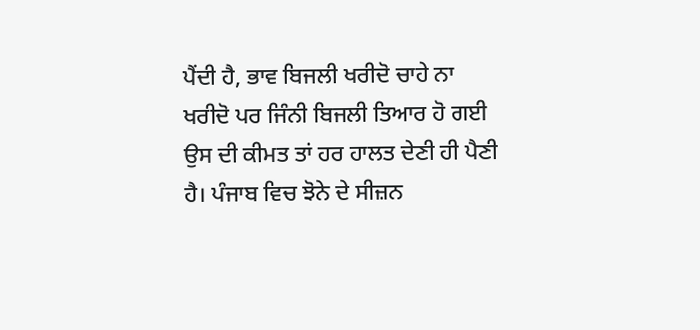ਪੈਂਦੀ ਹੈ, ਭਾਵ ਬਿਜਲੀ ਖਰੀਦੋ ਚਾਹੇ ਨਾ ਖਰੀਦੋ ਪਰ ਜਿੰਨੀ ਬਿਜਲੀ ਤਿਆਰ ਹੋ ਗਈ ਉਸ ਦੀ ਕੀਮਤ ਤਾਂ ਹਰ ਹਾਲਤ ਦੇਣੀ ਹੀ ਪੈਣੀ ਹੈ। ਪੰਜਾਬ ਵਿਚ ਝੋਨੇ ਦੇ ਸੀਜ਼ਨ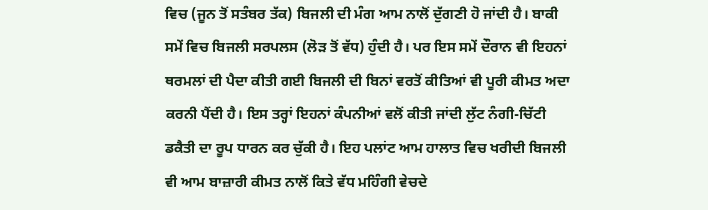ਵਿਚ (ਜੂਨ ਤੋਂ ਸਤੰਬਰ ਤੱਕ) ਬਿਜਲੀ ਦੀ ਮੰਗ ਆਮ ਨਾਲੋਂ ਦੁੱਗਣੀ ਹੋ ਜਾਂਦੀ ਹੈ। ਬਾਕੀ ਸਮੇਂ ਵਿਚ ਬਿਜਲੀ ਸਰਪਲਸ (ਲੋੜ ਤੋਂ ਵੱਧ) ਹੁੰਦੀ ਹੈ। ਪਰ ਇਸ ਸਮੇਂ ਦੌਰਾਨ ਵੀ ਇਹਨਾਂ ਥਰਮਲਾਂ ਦੀ ਪੈਦਾ ਕੀਤੀ ਗਈ ਬਿਜਲੀ ਦੀ ਬਿਨਾਂ ਵਰਤੋਂ ਕੀਤਿਆਂ ਵੀ ਪੂਰੀ ਕੀਮਤ ਅਦਾ ਕਰਨੀ ਪੈਂਦੀ ਹੈ। ਇਸ ਤਰ੍ਹਾਂ ਇਹਨਾਂ ਕੰਪਨੀਆਂ ਵਲੋਂ ਕੀਤੀ ਜਾਂਦੀ ਲੁੱਟ ਨੰਗੀ-ਚਿੱਟੀ ਡਕੈਤੀ ਦਾ ਰੂਪ ਧਾਰਨ ਕਰ ਚੁੱਕੀ ਹੈ। ਇਹ ਪਲਾਂਟ ਆਮ ਹਾਲਾਤ ਵਿਚ ਖਰੀਦੀ ਬਿਜਲੀ ਵੀ ਆਮ ਬਾਜ਼ਾਰੀ ਕੀਮਤ ਨਾਲੋਂ ਕਿਤੇ ਵੱਧ ਮਹਿੰਗੀ ਵੇਚਦੇ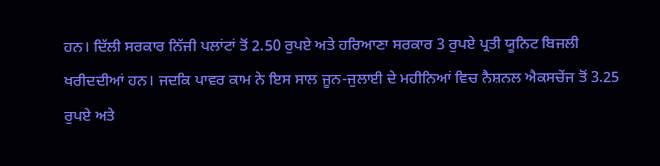ਹਨ। ਦਿੱਲੀ ਸਰਕਾਰ ਨਿੱਜੀ ਪਲਾਂਟਾਂ ਤੋਂ 2.50 ਰੁਪਏ ਅਤੇ ਹਰਿਆਣਾ ਸਰਕਾਰ 3 ਰੁਪਏ ਪ੍ਰਤੀ ਯੂਨਿਟ ਬਿਜਲੀ ਖਰੀਦਦੀਆਂ ਹਨ। ਜਦਕਿ ਪਾਵਰ ਕਾਮ ਨੇ ਇਸ ਸਾਲ ਜੂਨ-ਜੁਲਾਈ ਦੇ ਮਹੀਨਿਆਂ ਵਿਚ ਨੈਸ਼ਨਲ ਐਕਸਚੇਂਜ ਤੋਂ 3.25 ਰੁਪਏ ਅਤੇ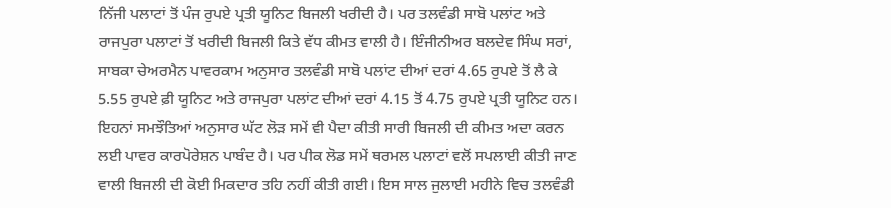ਨਿੱਜੀ ਪਲਾਟਾਂ ਤੋਂ ਪੰਜ ਰੁਪਏ ਪ੍ਰਤੀ ਯੂਨਿਟ ਬਿਜਲੀ ਖਰੀਦੀ ਹੈ। ਪਰ ਤਲਵੰਡੀ ਸਾਬੋ ਪਲਾਂਟ ਅਤੇ ਰਾਜਪੁਰਾ ਪਲਾਟਾਂ ਤੋਂ ਖਰੀਦੀ ਬਿਜਲੀ ਕਿਤੇ ਵੱਧ ਕੀਮਤ ਵਾਲੀ ਹੈ। ਇੰਜੀਨੀਅਰ ਬਲਦੇਵ ਸਿੰਘ ਸਰਾਂ, ਸਾਬਕਾ ਚੇਅਰਮੈਨ ਪਾਵਰਕਾਮ ਅਨੁਸਾਰ ਤਲਵੰਡੀ ਸਾਬੋ ਪਲਾਂਟ ਦੀਆਂ ਦਰਾਂ 4.65 ਰੁਪਏ ਤੋਂ ਲੈ ਕੇ 5.55 ਰੁਪਏ ਫ਼ੀ ਯੂਨਿਟ ਅਤੇ ਰਾਜਪੁਰਾ ਪਲਾਂਟ ਦੀਆਂ ਦਰਾਂ 4.15 ਤੋਂ 4.75 ਰੁਪਏ ਪ੍ਰਤੀ ਯੂਨਿਟ ਹਨ। ਇਹਨਾਂ ਸਮਝੌਤਿਆਂ ਅਨੁਸਾਰ ਘੱਟ ਲੋੜ ਸਮੇਂ ਵੀ ਪੈਦਾ ਕੀਤੀ ਸਾਰੀ ਬਿਜਲੀ ਦੀ ਕੀਮਤ ਅਦਾ ਕਰਨ ਲਈ ਪਾਵਰ ਕਾਰਪੋਰੇਸ਼ਨ ਪਾਬੰਦ ਹੈ। ਪਰ ਪੀਕ ਲੋਡ ਸਮੇਂ ਥਰਮਲ ਪਲਾਟਾਂ ਵਲੋਂ ਸਪਲਾਈ ਕੀਤੀ ਜਾਣ ਵਾਲੀ ਬਿਜਲੀ ਦੀ ਕੋਈ ਮਿਕਦਾਰ ਤਹਿ ਨਹੀਂ ਕੀਤੀ ਗਈ। ਇਸ ਸਾਲ ਜੁਲਾਈ ਮਹੀਨੇ ਵਿਚ ਤਲਵੰਡੀ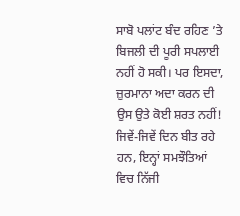ਸਾਬੋ ਪਲਾਂਟ ਬੰਦ ਰਹਿਣ ’ਤੇ ਬਿਜਲੀ ਦੀ ਪੂਰੀ ਸਪਲਾਈ ਨਹੀਂ ਹੋ ਸਕੀ। ਪਰ ਇਸਦਾ, ਜ਼ੁਰਮਾਨਾ ਅਦਾ ਕਰਨ ਦੀ ਉਸ ਉਤੇ ਕੋਈ ਸ਼ਰਤ ਨਹੀਂ!
ਜਿਵੇਂ-ਜਿਵੇਂ ਦਿਨ ਬੀਤ ਰਹੇ ਹਨ, ਇਨ੍ਹਾਂ ਸਮਝੌਤਿਆਂ ਵਿਚ ਨਿੱਜੀ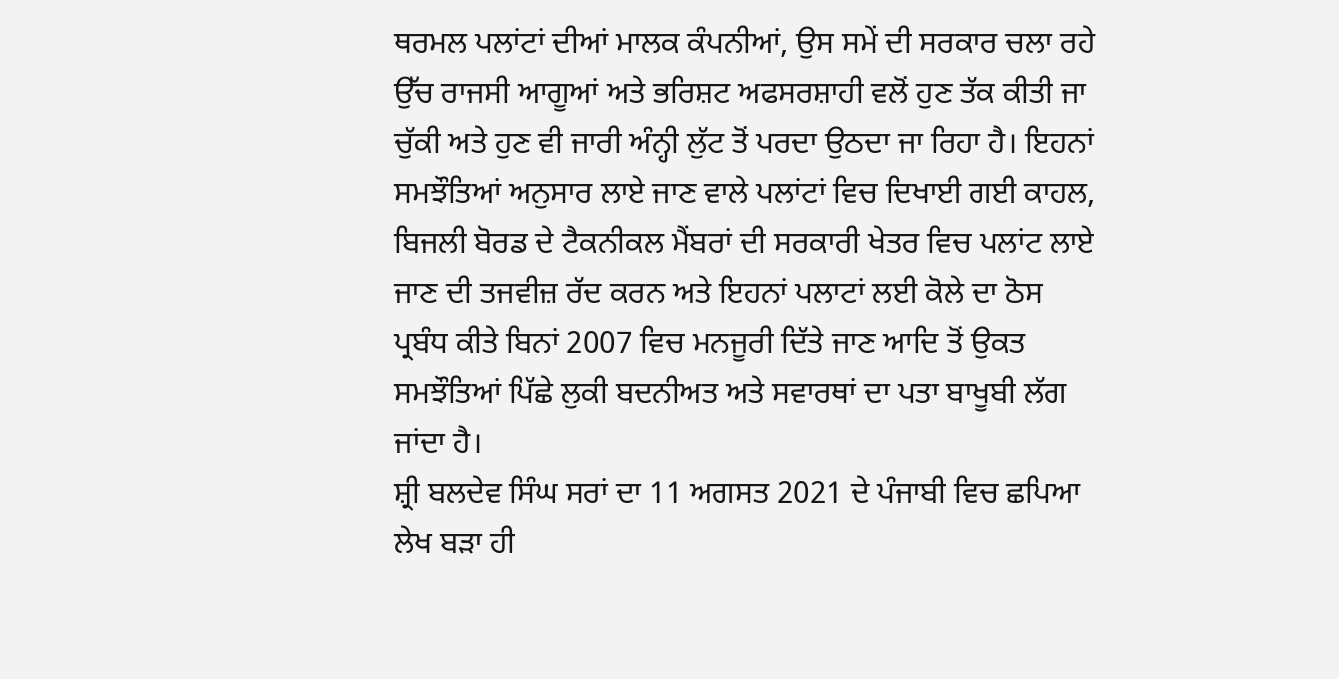ਥਰਮਲ ਪਲਾਂਟਾਂ ਦੀਆਂ ਮਾਲਕ ਕੰਪਨੀਆਂ, ਉਸ ਸਮੇਂ ਦੀ ਸਰਕਾਰ ਚਲਾ ਰਹੇ ਉੱਚ ਰਾਜਸੀ ਆਗੂਆਂ ਅਤੇ ਭਰਿਸ਼ਟ ਅਫਸਰਸ਼ਾਹੀ ਵਲੋਂ ਹੁਣ ਤੱਕ ਕੀਤੀ ਜਾ ਚੁੱਕੀ ਅਤੇ ਹੁਣ ਵੀ ਜਾਰੀ ਅੰਨ੍ਹੀ ਲੁੱਟ ਤੋਂ ਪਰਦਾ ਉਠਦਾ ਜਾ ਰਿਹਾ ਹੈ। ਇਹਨਾਂ ਸਮਝੌਤਿਆਂ ਅਨੁਸਾਰ ਲਾਏ ਜਾਣ ਵਾਲੇ ਪਲਾਂਟਾਂ ਵਿਚ ਦਿਖਾਈ ਗਈ ਕਾਹਲ, ਬਿਜਲੀ ਬੋਰਡ ਦੇ ਟੈਕਨੀਕਲ ਮੈਂਬਰਾਂ ਦੀ ਸਰਕਾਰੀ ਖੇਤਰ ਵਿਚ ਪਲਾਂਟ ਲਾਏ ਜਾਣ ਦੀ ਤਜਵੀਜ਼ ਰੱਦ ਕਰਨ ਅਤੇ ਇਹਨਾਂ ਪਲਾਟਾਂ ਲਈ ਕੋਲੇ ਦਾ ਠੋਸ ਪ੍ਰਬੰਧ ਕੀਤੇ ਬਿਨਾਂ 2007 ਵਿਚ ਮਨਜੂਰੀ ਦਿੱਤੇ ਜਾਣ ਆਦਿ ਤੋਂ ਉਕਤ ਸਮਝੌਤਿਆਂ ਪਿੱਛੇ ਲੁਕੀ ਬਦਨੀਅਤ ਅਤੇ ਸਵਾਰਥਾਂ ਦਾ ਪਤਾ ਬਾਖੂਬੀ ਲੱਗ ਜਾਂਦਾ ਹੈ।
ਸ਼੍ਰੀ ਬਲਦੇਵ ਸਿੰਘ ਸਰਾਂ ਦਾ 11 ਅਗਸਤ 2021 ਦੇ ਪੰਜਾਬੀ ਵਿਚ ਛਪਿਆ ਲੇਖ ਬੜਾ ਹੀ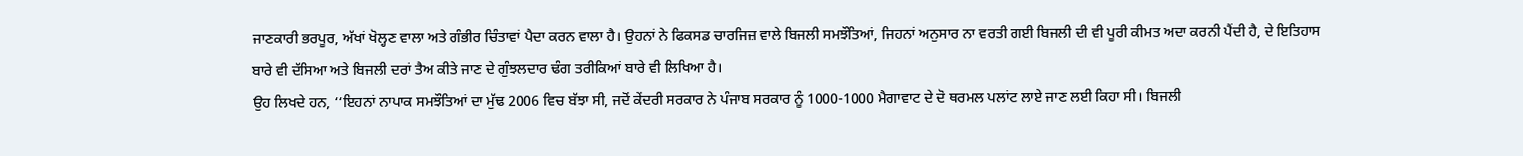ਜਾਣਕਾਰੀ ਭਰਪੂਰ, ਅੱਖਾਂ ਖੋਲ੍ਹਣ ਵਾਲਾ ਅਤੇ ਗੰਭੀਰ ਚਿੰਤਾਵਾਂ ਪੈਦਾ ਕਰਨ ਵਾਲਾ ਹੈ। ਉਹਨਾਂ ਨੇ ਫਿਕਸਡ ਚਾਰਜਿਜ਼ ਵਾਲੇ ਬਿਜਲੀ ਸਮਝੌਤਿਆਂ, ਜਿਹਨਾਂ ਅਨੁਸਾਰ ਨਾ ਵਰਤੀ ਗਈ ਬਿਜਲੀ ਦੀ ਵੀ ਪੂਰੀ ਕੀਮਤ ਅਦਾ ਕਰਨੀ ਪੈਂਦੀ ਹੈ, ਦੇ ਇਤਿਹਾਸ ਬਾਰੇ ਵੀ ਦੱਸਿਆ ਅਤੇ ਬਿਜਲੀ ਦਰਾਂ ਤੈਅ ਕੀਤੇ ਜਾਣ ਦੇ ਗੁੰਝਲਦਾਰ ਢੰਗ ਤਰੀਕਿਆਂ ਬਾਰੇ ਵੀ ਲਿਖਿਆ ਹੈ।
ਉਹ ਲਿਖਦੇ ਹਨ, ‘‘ਇਹਨਾਂ ਨਾਪਾਕ ਸਮਝੌਤਿਆਂ ਦਾ ਮੁੱਢ 2006 ਵਿਚ ਬੱਝਾ ਸੀ, ਜਦੋਂ ਕੇਂਦਰੀ ਸਰਕਾਰ ਨੇ ਪੰਜਾਬ ਸਰਕਾਰ ਨੂੰ 1000-1000 ਮੈਗਾਵਾਟ ਦੇ ਦੋ ਥਰਮਲ ਪਲਾਂਟ ਲਾਏ ਜਾਣ ਲਈ ਕਿਹਾ ਸੀ। ਬਿਜਲੀ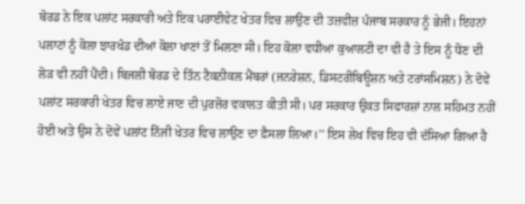ਬੋਰਡ ਨੇ ਇਕ ਪਲਾਂਟ ਸਰਕਾਰੀ ਅਤੇ ਇਕ ਪਰਾਈਵੇਟ ਖੇਤਰ ਵਿਚ ਲਾਉਣ ਦੀ ਤਜ਼ਵੀਜ਼ ਪੰਜਾਬ ਸਰਕਾਰ ਨੂੰ ਭੇਜੀ। ਇਹਨਾਂ ਪਲਾਟਾਂ ਨੂੰ ਕੋਲਾ ਝਾਰਖੰਡ ਦੀਆਂ ਕੋਲਾ ਖਾਣਾਂ ਤੋਂ ਮਿਲਣਾ ਸੀ। ਇਹ ਕੋਲਾ ਵਧੀਆ ਕੁਆਲਟੀ ਦਾ ਵੀ ਹੈ ਤੇ ਇਸ ਨੂੰ ਧੋਣ ਦੀ ਲੋੜ ਵੀ ਨਹੀਂ ਪੈਂਦੀ। ਬਿਜਲੀ ਬੋਰਡ ਦੇ ਤਿੰਨ ਟੈਕਨੀਕਲ ਮੈਂਬਰਾਂ (ਜਨਰੇਸ਼ਨ, ਡਿਸਟਰੀਬਿਊਸ਼ਨ ਅਤੇ ਟਰਾਂਸਮਿਸ਼ਨ) ਨੇ ਦੋਵੇਂ ਪਲਾਂਟ ਸਰਕਾਰੀ ਖੇਤਰ ਵਿਚ ਲਾਏ ਜਾਣ ਦੀ ਪੁਰਜ਼ੋਰ ਵਕਾਲਤ ਕੀਤੀ ਸੀ। ਪਰ ਸਰਕਾਰ ਉਕਤ ਸਿਫਾਰਸ਼ਾਂ ਨਾਲ ਸਹਿਮਤ ਨਹੀਂ ਹੋਈ ਅਤੇ ਉਸ ਨੇ ਦੋਵੇਂ ਪਲਾਂਟ ਨਿੱਜੀ ਖੇਤਰ ਵਿਚ ਲਾਉਣ ਦਾ ਫ਼ੈਸਲਾ ਲਿਆ।’’ ਇਸ ਲੇਖ ਵਿਚ ਇਹ ਵੀ ਦੱਸਿਆ ਗਿਆ ਹੈ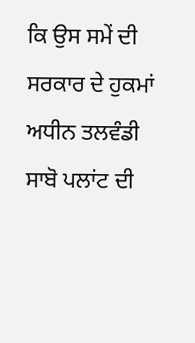ਕਿ ਉਸ ਸਮੇਂ ਦੀ ਸਰਕਾਰ ਦੇ ਹੁਕਮਾਂ ਅਧੀਨ ਤਲਵੰਡੀ ਸਾਬੋ ਪਲਾਂਟ ਦੀ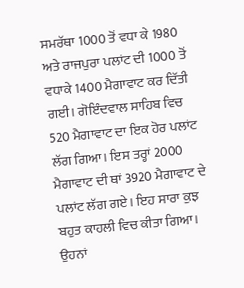ਸਮਰੱਥਾ 1000 ਤੋਂ ਵਧਾ ਕੇ 1980 ਅਤੇ ਰਾਜਪੁਰਾ ਪਲਾਂਟ ਦੀ 1000 ਤੋਂ ਵਧਾਕੇ 1400 ਮੈਗਾਵਾਟ ਕਰ ਦਿੱਤੀ ਗਈ। ਗੋਇੰਦਵਾਲ ਸਾਹਿਬ ਵਿਚ 520 ਮੈਗਾਵਾਟ ਦਾ ਇਕ ਹੋਰ ਪਲਾਂਟ ਲੱਗ ਗਿਆ। ਇਸ ਤਰ੍ਹਾਂ 2000 ਮੈਗਾਵਾਟ ਦੀ ਥਾਂ 3920 ਮੈਗਾਵਾਟ ਦੇ ਪਲਾਂਟ ਲੱਗ ਗਏ। ਇਹ ਸਾਰਾ ਕੁਝ ਬਹੁਤ ਕਾਹਲੀ ਵਿਚ ਕੀਤਾ ਗਿਆ। ਉਹਨਾਂ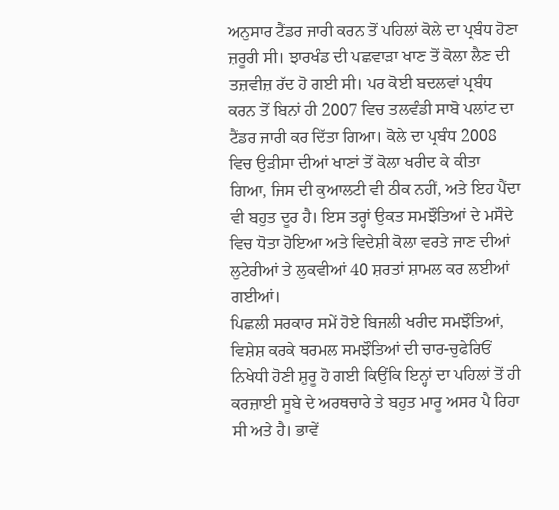ਅਨੁਸਾਰ ਟੈਂਡਰ ਜਾਰੀ ਕਰਨ ਤੋਂ ਪਹਿਲਾਂ ਕੋਲੇ ਦਾ ਪ੍ਰਬੰਧ ਹੋਣਾ ਜ਼ਰੂਰੀ ਸੀ। ਝਾਰਖੰਡ ਦੀ ਪਛਵਾੜਾ ਖਾਣ ਤੋਂ ਕੋਲਾ ਲੈਣ ਦੀ ਤਜ਼ਵੀਜ਼ ਰੱਦ ਹੋ ਗਈ ਸੀ। ਪਰ ਕੋਈ ਬਦਲਵਾਂ ਪ੍ਰਬੰਧ ਕਰਨ ਤੋਂ ਬਿਨਾਂ ਹੀ 2007 ਵਿਚ ਤਲਵੰਡੀ ਸਾਬੋ ਪਲਾਂਟ ਦਾ ਟੈਂਡਰ ਜਾਰੀ ਕਰ ਦਿੱਤਾ ਗਿਆ। ਕੋਲੇ ਦਾ ਪ੍ਰਬੰਧ 2008 ਵਿਚ ਉੜੀਸਾ ਦੀਆਂ ਖਾਣਾਂ ਤੋਂ ਕੋਲਾ ਖਰੀਦ ਕੇ ਕੀਤਾ ਗਿਆ, ਜਿਸ ਦੀ ਕੁਆਲਟੀ ਵੀ ਠੀਕ ਨਹੀਂ, ਅਤੇ ਇਹ ਪੈਂਦਾ ਵੀ ਬਹੁਤ ਦੂਰ ਹੈ। ਇਸ ਤਰ੍ਹਾਂ ਉਕਤ ਸਮਝੌਤਿਆਂ ਦੇ ਮਸੌਦੇ ਵਿਚ ਧੋਤਾ ਹੋਇਆ ਅਤੇ ਵਿਦੇਸ਼ੀ ਕੋਲਾ ਵਰਤੇ ਜਾਣ ਦੀਆਂ ਲੁਟੇਰੀਆਂ ਤੇ ਲੁਕਵੀਆਂ 40 ਸ਼ਰਤਾਂ ਸ਼ਾਮਲ ਕਰ ਲਈਆਂ ਗਈਆਂ।
ਪਿਛਲੀ ਸਰਕਾਰ ਸਮੇਂ ਹੋਏ ਬਿਜਲੀ ਖਰੀਦ ਸਮਝੌਤਿਆਂ, ਵਿਸ਼ੇਸ਼ ਕਰਕੇ ਥਰਮਲ ਸਮਝੌਤਿਆਂ ਦੀ ਚਾਰ-ਚੁਫੇਰਿਓਂ ਨਿਖੇਧੀ ਹੋਣੀ ਸ਼ੁਰੂ ਹੋ ਗਈ ਕਿਉਂਕਿ ਇਨ੍ਹਾਂ ਦਾ ਪਹਿਲਾਂ ਤੋਂ ਹੀ ਕਰਜ਼ਾਈ ਸੂਬੇ ਦੇ ਅਰਥਚਾਰੇ ਤੇ ਬਹੁਤ ਮਾਰੂ ਅਸਰ ਪੈ ਰਿਹਾ ਸੀ ਅਤੇ ਹੈ। ਭਾਵੇਂ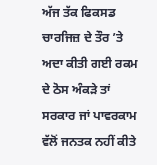ਅੱਜ ਤੱਕ ਫਿਕਸਡ ਚਾਰਜਿਜ਼ ਦੇ ਤੌਰ ’ਤੇ ਅਦਾ ਕੀਤੀ ਗਈ ਰਕਮ ਦੇ ਠੋਸ ਅੰਕੜੇ ਤਾਂ ਸਰਕਾਰ ਜਾਂ ਪਾਵਰਕਾਮ ਵੱਲੋਂ ਜਨਤਕ ਨਹੀਂ ਕੀਤੇ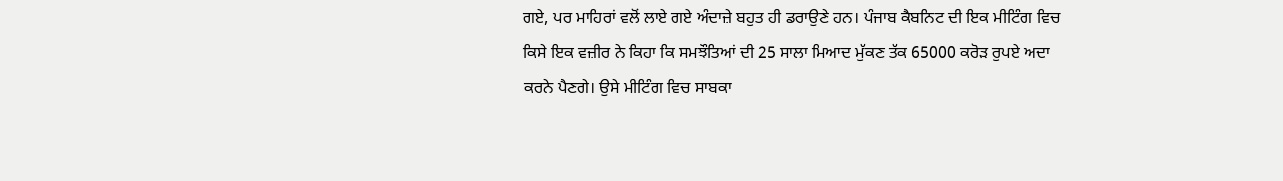ਗਏ, ਪਰ ਮਾਹਿਰਾਂ ਵਲੋਂ ਲਾਏ ਗਏ ਅੰਦਾਜ਼ੇ ਬਹੁਤ ਹੀ ਡਰਾਉਣੇ ਹਨ। ਪੰਜਾਬ ਕੈਬਨਿਟ ਦੀ ਇਕ ਮੀਟਿੰਗ ਵਿਚ ਕਿਸੇ ਇਕ ਵਜ਼ੀਰ ਨੇ ਕਿਹਾ ਕਿ ਸਮਝੌਤਿਆਂ ਦੀ 25 ਸਾਲਾ ਮਿਆਦ ਮੁੱਕਣ ਤੱਕ 65000 ਕਰੋੜ ਰੁਪਏ ਅਦਾ ਕਰਨੇ ਪੈਣਗੇ। ਉਸੇ ਮੀਟਿੰਗ ਵਿਚ ਸਾਬਕਾ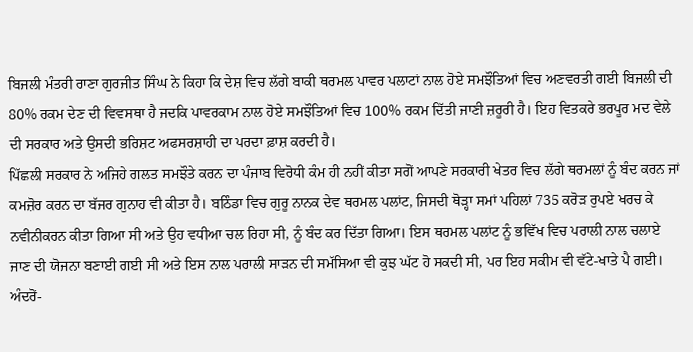ਬਿਜਲੀ ਮੰਤਰੀ ਰਾਣਾ ਗੁਰਜੀਤ ਸਿੰਘ ਨੇ ਕਿਹਾ ਕਿ ਦੇਸ਼ ਵਿਚ ਲੱਗੇ ਬਾਕੀ ਥਰਮਲ ਪਾਵਰ ਪਲਾਟਾਂ ਨਾਲ ਹੋਏ ਸਮਝੌਤਿਆਂ ਵਿਚ ਅਣਵਰਤੀ ਗਈ ਬਿਜਲੀ ਦੀ 80% ਰਕਮ ਦੇਣ ਦੀ ਵਿਵਸਥਾ ਹੈ ਜਦਕਿ ਪਾਵਰਕਾਮ ਨਾਲ ਹੋਏ ਸਮਝੌਤਿਆਂ ਵਿਚ 100% ਰਕਮ ਦਿੱਤੀ ਜਾਣੀ ਜ਼ਰੂਰੀ ਹੈ। ਇਹ ਵਿਤਕਰੇ ਭਰਪੂਰ ਮਦ ਵੇਲੇ ਦੀ ਸਰਕਾਰ ਅਤੇ ਉਸਦੀ ਭਰਿਸ਼ਟ ਅਫਸਰਸ਼ਾਹੀ ਦਾ ਪਰਦਾ ਫ਼ਾਸ਼ ਕਰਦੀ ਹੈ।
ਪਿੱਛਲੀ ਸਰਕਾਰ ਨੇ ਅਜਿਹੇ ਗਲਤ ਸਮਝੌਤੇ ਕਰਨ ਦਾ ਪੰਜਾਬ ਵਿਰੋਧੀ ਕੰਮ ਹੀ ਨਹੀਂ ਕੀਤਾ ਸਗੋਂ ਆਪਣੇ ਸਰਕਾਰੀ ਖੇਤਰ ਵਿਚ ਲੱਗੇ ਥਰਮਲਾਂ ਨੂੰ ਬੰਦ ਕਰਨ ਜਾਂ ਕਮਜ਼ੋਰ ਕਰਨ ਦਾ ਬੱਜਰ ਗੁਨਾਹ ਵੀ ਕੀਤਾ ਹੈ। ਬਠਿੰਡਾ ਵਿਚ ਗੁਰੂ ਨਾਨਕ ਦੇਵ ਥਰਮਲ ਪਲਾਂਟ, ਜਿਸਦੀ ਥੋੜ੍ਹਾ ਸਮਾਂ ਪਹਿਲਾਂ 735 ਕਰੋੜ ਰੁਪਏ ਖਰਚ ਕੇ ਨਵੀਨੀਕਰਨ ਕੀਤਾ ਗਿਆ ਸੀ ਅਤੇ ਉਹ ਵਧੀਆ ਚਲ ਰਿਹਾ ਸੀ, ਨੂੰ ਬੰਦ ਕਰ ਦਿੱਤਾ ਗਿਆ। ਇਸ ਥਰਮਲ ਪਲਾਂਟ ਨੂੰ ਭਵਿੱਖ ਵਿਚ ਪਰਾਲੀ ਨਾਲ ਚਲਾਏ ਜਾਣ ਦੀ ਯੋਜਨਾ ਬਣਾਈ ਗਈ ਸੀ ਅਤੇ ਇਸ ਨਾਲ ਪਰਾਲੀ ਸਾੜਨ ਦੀ ਸਮੱਸਿਆ ਵੀ ਕੁਝ ਘੱਟ ਹੋ ਸਕਦੀ ਸੀ, ਪਰ ਇਹ ਸਕੀਮ ਵੀ ਵੱਟੇ-ਖਾਤੇ ਪੈ ਗਈ। ਅੰਦਰੋਂ-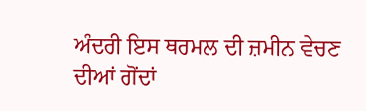ਅੰਦਰੀ ਇਸ ਥਰਮਲ ਦੀ ਜ਼ਮੀਨ ਵੇਚਣ ਦੀਆਂ ਗੋਂਦਾਂ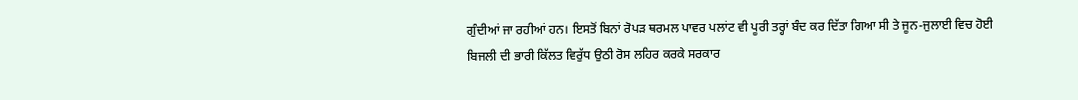ਗੁੰਦੀਆਂ ਜਾ ਰਹੀਆਂ ਹਨ। ਇਸਤੋਂ ਬਿਨਾਂ ਰੋਪੜ ਥਰਮਲ ਪਾਵਰ ਪਲਾਂਟ ਵੀ ਪੂਰੀ ਤਰ੍ਹਾਂ ਬੰਦ ਕਰ ਦਿੱਤਾ ਗਿਆ ਸੀ ਤੇ ਜੂਨ-ਜੁਲਾਈ ਵਿਚ ਹੋਈ ਬਿਜਲੀ ਦੀ ਭਾਰੀ ਕਿੱਲਤ ਵਿਰੁੱਧ ਉਠੀ ਰੋਸ ਲਹਿਰ ਕਰਕੇ ਸਰਕਾਰ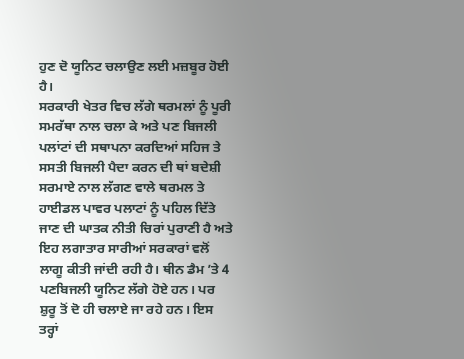ਹੁਣ ਦੋ ਯੂਨਿਟ ਚਲਾਉਣ ਲਈ ਮਜ਼ਬੂਰ ਹੋਈ ਹੈ।
ਸਰਕਾਰੀ ਖੇਤਰ ਵਿਚ ਲੱਗੇ ਥਰਮਲਾਂ ਨੂੰ ਪੂਰੀ ਸਮਰੱਥਾ ਨਾਲ ਚਲਾ ਕੇ ਅਤੇ ਪਣ ਬਿਜਲੀ ਪਲਾਂਟਾਂ ਦੀ ਸਥਾਪਨਾ ਕਰਦਿਆਂ ਸਹਿਜ ਤੇ ਸਸਤੀ ਬਿਜਲੀ ਪੈਦਾ ਕਰਨ ਦੀ ਥਾਂ ਬਦੇਸ਼ੀ ਸਰਮਾਏ ਨਾਲ ਲੱਗਣ ਵਾਲੇ ਥਰਮਲ ਤੇ ਹਾਈਡਲ ਪਾਵਰ ਪਲਾਟਾਂ ਨੂੰ ਪਹਿਲ ਦਿੱਤੇ ਜਾਣ ਦੀ ਘਾਤਕ ਨੀਤੀ ਚਿਰਾਂ ਪੁਰਾਣੀ ਹੈ ਅਤੇ ਇਹ ਲਗਾਤਾਰ ਸਾਰੀਆਂ ਸਰਕਾਰਾਂ ਵਲੋਂ ਲਾਗੂ ਕੀਤੀ ਜਾਂਦੀ ਰਹੀ ਹੈ। ਥੀਨ ਡੈਮ ’ਤੇ 4 ਪਣਬਿਜਲੀ ਯੂਨਿਟ ਲੱਗੇ ਹੋਏ ਹਨ। ਪਰ ਸ਼ੁਰੂ ਤੋਂ ਦੋ ਹੀ ਚਲਾਏ ਜਾ ਰਹੇ ਹਨ। ਇਸ ਤਰ੍ਹਾਂ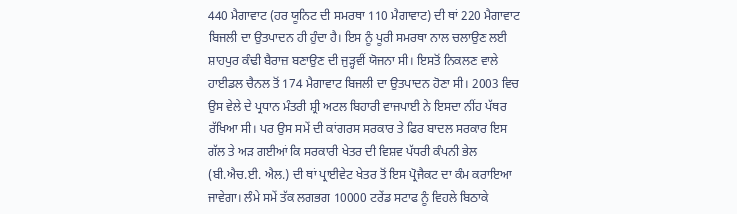440 ਮੈਗਾਵਾਟ (ਹਰ ਯੂਨਿਟ ਦੀ ਸਮਰਥਾ 110 ਮੈਗਾਵਾਟ) ਦੀ ਥਾਂ 220 ਮੈਗਾਵਾਟ ਬਿਜਲੀ ਦਾ ਉਤਪਾਦਨ ਹੀ ਹੁੰਦਾ ਹੈ। ਇਸ ਨੂੰ ਪੂਰੀ ਸਮਰਥਾ ਨਾਲ ਚਲਾਉਣ ਲਈ ਸ਼ਾਹਪੁਰ ਕੰਢੀ ਬੈਰਾਜ਼ ਬਣਾਉਣ ਦੀ ਜੁੜ੍ਹਵੀਂ ਯੋਜਨਾ ਸੀ। ਇਸਤੋਂ ਨਿਕਲਣ ਵਾਲੇ ਹਾਈਡਲ ਚੈਨਲ ਤੋਂ 174 ਮੈਗਾਵਾਟ ਬਿਜਲੀ ਦਾ ਉਤਪਾਦਨ ਹੋਣਾ ਸੀ। 2003 ਵਿਚ ਉਸ ਵੇਲੇ ਦੇ ਪ੍ਰਧਾਨ ਮੰਤਰੀ ਸ਼੍ਰੀ ਅਟਲ ਬਿਹਾਰੀ ਵਾਜਪਾਈ ਨੇ ਇਸਦਾ ਨੀਂਹ ਪੱਥਰ ਰੱਖਿਆ ਸੀ। ਪਰ ਉਸ ਸਮੇਂ ਦੀ ਕਾਂਗਰਸ ਸਰਕਾਰ ਤੇ ਫਿਰ ਬਾਦਲ ਸਰਕਾਰ ਇਸ ਗੱਲ ਤੇ ਅੜ ਗਈਆਂ ਕਿ ਸਰਕਾਰੀ ਖੇਤਰ ਦੀ ਵਿਸ਼ਵ ਪੱਧਰੀ ਕੰਪਨੀ ਭੇਲ (ਬੀ.ਐਚ.ਈ. ਐਲ.) ਦੀ ਥਾਂ ਪ੍ਰਾਈਵੇਟ ਖੇਤਰ ਤੋਂ ਇਸ ਪ੍ਰੋਜੈਕਟ ਦਾ ਕੰਮ ਕਰਾਇਆ ਜਾਵੇਗਾ। ਲੰਮੇ ਸਮੇਂ ਤੱਕ ਲਗਭਗ 10000 ਟਰੇਂਡ ਸਟਾਫ ਨੂੰ ਵਿਹਲੇ ਬਿਠਾਕੇ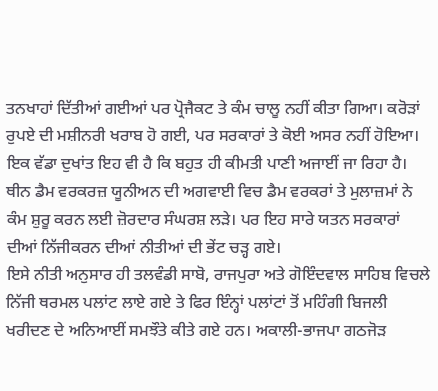ਤਨਖਾਹਾਂ ਦਿੱਤੀਆਂ ਗਈਆਂ ਪਰ ਪ੍ਰੋਜੈਕਟ ਤੇ ਕੰਮ ਚਾਲੂ ਨਹੀਂ ਕੀਤਾ ਗਿਆ। ਕਰੋੜਾਂ ਰੁਪਏ ਦੀ ਮਸ਼ੀਨਰੀ ਖਰਾਬ ਹੋ ਗਈ, ਪਰ ਸਰਕਾਰਾਂ ਤੇ ਕੋਈ ਅਸਰ ਨਹੀਂ ਹੋਇਆ। ਇਕ ਵੱਡਾ ਦੁਖਾਂਤ ਇਹ ਵੀ ਹੈ ਕਿ ਬਹੁਤ ਹੀ ਕੀਮਤੀ ਪਾਣੀ ਅਜਾਈਂ ਜਾ ਰਿਹਾ ਹੈ। ਥੀਨ ਡੈਮ ਵਰਕਰਜ਼ ਯੂਨੀਅਨ ਦੀ ਅਗਵਾਈ ਵਿਚ ਡੈਮ ਵਰਕਰਾਂ ਤੇ ਮੁਲਾਜ਼ਮਾਂ ਨੇ ਕੰਮ ਸ਼ੁਰੂ ਕਰਨ ਲਈ ਜ਼ੋਰਦਾਰ ਸੰਘਰਸ਼ ਲੜੇ। ਪਰ ਇਹ ਸਾਰੇ ਯਤਨ ਸਰਕਾਰਾਂ ਦੀਆਂ ਨਿੱਜੀਕਰਨ ਦੀਆਂ ਨੀਤੀਆਂ ਦੀ ਭੇਂਟ ਚੜ੍ਹ ਗਏ।
ਇਸੇ ਨੀਤੀ ਅਨੁਸਾਰ ਹੀ ਤਲਵੰਡੀ ਸਾਬੋ, ਰਾਜਪੁਰਾ ਅਤੇ ਗੋਇੰਦਵਾਲ ਸਾਹਿਬ ਵਿਚਲੇ ਨਿੱਜੀ ਥਰਮਲ ਪਲਾਂਟ ਲਾਏ ਗਏ ਤੇ ਫਿਰ ਇੰਨ੍ਹਾਂ ਪਲਾਂਟਾਂ ਤੋਂ ਮਹਿੰਗੀ ਬਿਜਲੀ ਖਰੀਦਣ ਦੇ ਅਨਿਆਈਂ ਸਮਝੌਤੇ ਕੀਤੇ ਗਏ ਹਨ। ਅਕਾਲੀ-ਭਾਜਪਾ ਗਠਜੋੜ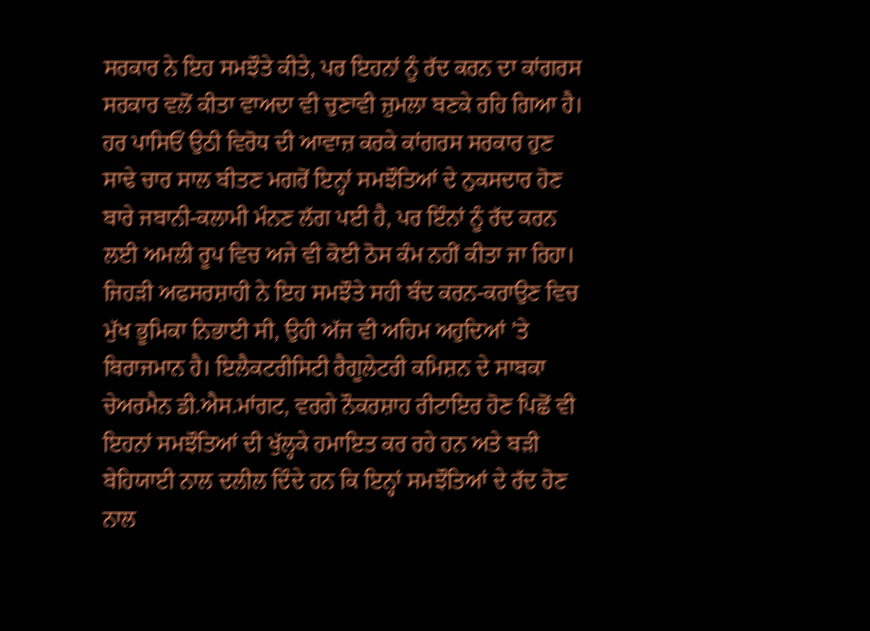ਸਰਕਾਰ ਨੇ ਇਹ ਸਮਝੌਤੇ ਕੀਤੇ, ਪਰ ਇਹਨਾਂ ਨੂੰ ਰੱਦ ਕਰਨ ਦਾ ਕਾਂਗਰਸ ਸਰਕਾਰ ਵਲੋਂ ਕੀਤਾ ਵਾਅਦਾ ਵੀ ਚੁਣਾਵੀ ਜ਼ੁਮਲਾ ਬਣਕੇ ਰਹਿ ਗਿਆ ਹੈ। ਹਰ ਪਾਸਿਓਂ ਉਠੀ ਵਿਰੋਧ ਦੀ ਆਵਾਜ਼ ਕਰਕੇ ਕਾਂਗਰਸ ਸਰਕਾਰ ਹੁਣ ਸਾਢੇ ਚਾਰ ਸਾਲ ਬੀਤਣ ਮਗਰੋਂ ਇਨ੍ਹਾਂ ਸਮਝੌਤਿਆਂ ਦੇ ਨੁਕਸਦਾਰ ਹੋਣ ਬਾਰੇ ਜਬਾਨੀ-ਕਲਾਮੀ ਮੰਨਣ ਲੱਗ ਪਈ ਹੈ, ਪਰ ਇੰਨਾਂ ਨੂੰ ਰੱਦ ਕਰਨ ਲਈ ਅਮਲੀ ਰੂਪ ਵਿਚ ਅਜੇ ਵੀ ਕੋਈ ਠੋਸ ਕੰਮ ਨਹੀਂ ਕੀਤਾ ਜਾ ਰਿਹਾ। ਜਿਹੜੀ ਅਫਸਰਸ਼ਾਹੀ ਨੇ ਇਹ ਸਮਝੌਤੇ ਸਹੀ ਬੰਦ ਕਰਨ-ਕਰਾਉਣ ਵਿਚ ਮੁੱਖ ਭੂਮਿਕਾ ਨਿਭਾਈ ਸੀ, ਉਹੀ ਅੱਜ ਵੀ ਅਹਿਮ ਅਹੁਦਿਆਂ ’ਤੇ ਬਿਰਾਜਮਾਨ ਹੈ। ਇਲੈਕਟਰੀਸਿਟੀ ਰੈਗੂਲੇਟਰੀ ਕਮਿਸ਼ਨ ਦੇ ਸਾਬਕਾ ਚੇਅਰਮੈਨ ਡੀ.ਐਸ.ਮਾਂਗਟ, ਵਰਗੇ ਨੌਕਰਸ਼ਾਹ ਰੀਟਾਇਰ ਹੋਣ ਪਿਛੋਂ ਵੀ ਇਹਨਾਂ ਸਮਝੌਤਿਆਂ ਦੀ ਖੁੱਲ੍ਹਕੇ ਹਮਾਇਤ ਕਰ ਰਹੇ ਹਨ ਅਤੇ ਬੜੀ ਬੇਹਿਯਾਈ ਨਾਲ ਦਲੀਲ ਦਿੰਦੇ ਹਨ ਕਿ ਇਨ੍ਹਾਂ ਸਮਝੌਤਿਆਂ ਦੇ ਰੱਦ ਹੋਣ ਨਾਲ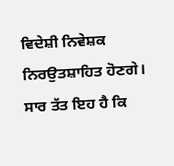ਵਿਦੇਸ਼ੀ ਨਿਵੇਸ਼ਕ ਨਿਰਉਤਸ਼ਾਹਿਤ ਹੋਣਗੇ।
ਸਾਰ ਤੱਤ ਇਹ ਹੈ ਕਿ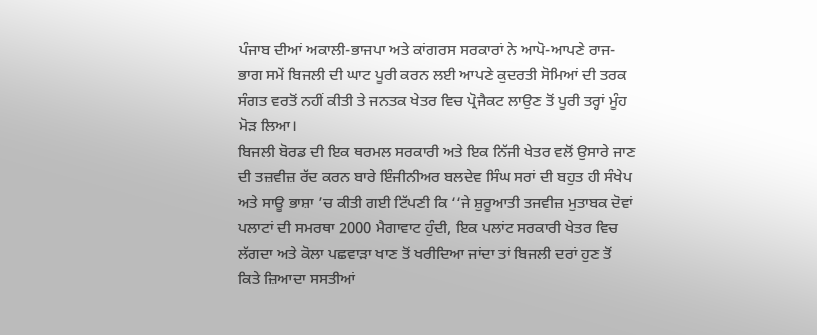ਪੰਜਾਬ ਦੀਆਂ ਅਕਾਲੀ-ਭਾਜਪਾ ਅਤੇ ਕਾਂਗਰਸ ਸਰਕਾਰਾਂ ਨੇ ਆਪੋ-ਆਪਣੇ ਰਾਜ-ਭਾਗ ਸਮੇਂ ਬਿਜਲੀ ਦੀ ਘਾਟ ਪੂਰੀ ਕਰਨ ਲਈ ਆਪਣੇ ਕੁਦਰਤੀ ਸੋਮਿਆਂ ਦੀ ਤਰਕ ਸੰਗਤ ਵਰਤੋਂ ਨਹੀਂ ਕੀਤੀ ਤੇ ਜਨਤਕ ਖੇਤਰ ਵਿਚ ਪ੍ਰੋਜੈਕਟ ਲਾਉਣ ਤੋਂ ਪੂਰੀ ਤਰ੍ਹਾਂ ਮੂੰਹ ਮੋੜ ਲਿਆ।
ਬਿਜਲੀ ਬੋਰਡ ਦੀ ਇਕ ਥਰਮਲ ਸਰਕਾਰੀ ਅਤੇ ਇਕ ਨਿੱਜੀ ਖੇਤਰ ਵਲੋਂ ਉਸਾਰੇ ਜਾਣ ਦੀ ਤਜ਼ਵੀਜ਼ ਰੱਦ ਕਰਨ ਬਾਰੇ ਇੰਜੀਨੀਅਰ ਬਲਦੇਵ ਸਿੰਘ ਸਰਾਂ ਦੀ ਬਹੁਤ ਹੀ ਸੰਖੇਪ ਅਤੇ ਸਾਊ ਭਾਸ਼ਾ ’ਚ ਕੀਤੀ ਗਈ ਟਿੱਪਣੀ ਕਿ ‘‘ਜੇ ਸ਼ੁਰੂਆਤੀ ਤਜਵੀਜ਼ ਮੁਤਾਬਕ ਦੋਵਾਂ ਪਲਾਟਾਂ ਦੀ ਸਮਰਥਾ 2000 ਮੈਗਾਵਾਟ ਹੁੰਦੀ, ਇਕ ਪਲਾਂਟ ਸਰਕਾਰੀ ਖੇਤਰ ਵਿਚ ਲੱਗਦਾ ਅਤੇ ਕੋਲਾ ਪਛਵਾੜਾ ਖਾਣ ਤੋਂ ਖਰੀਦਿਆ ਜਾਂਦਾ ਤਾਂ ਬਿਜਲੀ ਦਰਾਂ ਹੁਣ ਤੋਂ ਕਿਤੇ ਜ਼ਿਆਦਾ ਸਸਤੀਆਂ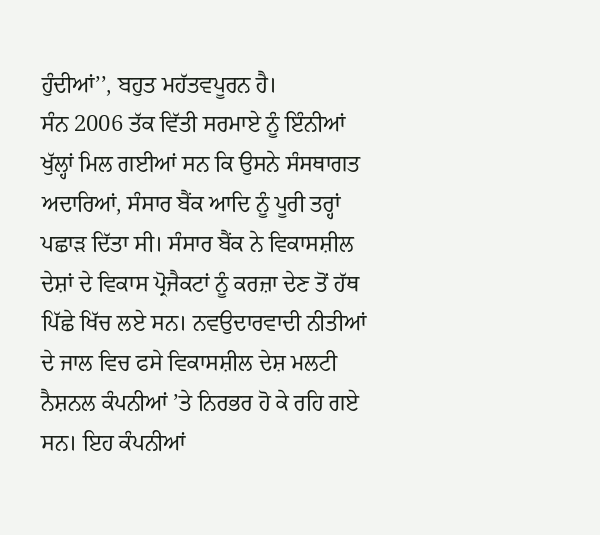ਹੁੰਦੀਆਂ’’, ਬਹੁਤ ਮਹੱਤਵਪੂਰਨ ਹੈ।
ਸੰਨ 2006 ਤੱਕ ਵਿੱਤੀ ਸਰਮਾਏ ਨੂੰ ਇੰਨੀਆਂ ਖੁੱਲ੍ਹਾਂ ਮਿਲ ਗਈਆਂ ਸਨ ਕਿ ਉਸਨੇ ਸੰਸਥਾਗਤ ਅਦਾਰਿਆਂ, ਸੰਸਾਰ ਬੈਂਕ ਆਦਿ ਨੂੰ ਪੂਰੀ ਤਰ੍ਹਾਂ ਪਛਾੜ ਦਿੱਤਾ ਸੀ। ਸੰਸਾਰ ਬੈਂਕ ਨੇ ਵਿਕਾਸਸ਼ੀਲ ਦੇਸ਼ਾਂ ਦੇ ਵਿਕਾਸ ਪ੍ਰੋਜੈਕਟਾਂ ਨੂੰ ਕਰਜ਼ਾ ਦੇਣ ਤੋਂ ਹੱਥ ਪਿੱਛੇ ਖਿੱਚ ਲਏ ਸਨ। ਨਵਉਦਾਰਵਾਦੀ ਨੀਤੀਆਂ ਦੇ ਜਾਲ ਵਿਚ ਫਸੇ ਵਿਕਾਸਸ਼ੀਲ ਦੇਸ਼ ਮਲਟੀ ਨੈਸ਼ਨਲ ਕੰਪਨੀਆਂ ’ਤੇ ਨਿਰਭਰ ਹੋ ਕੇ ਰਹਿ ਗਏ ਸਨ। ਇਹ ਕੰਪਨੀਆਂ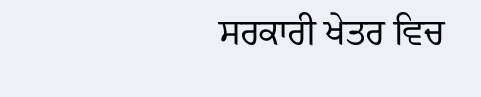ਸਰਕਾਰੀ ਖੇਤਰ ਵਿਚ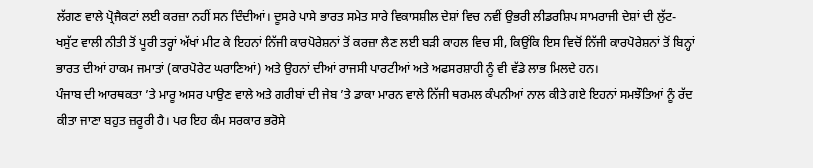ਲੱਗਣ ਵਾਲੇ ਪ੍ਰੋਜੈਕਟਾਂ ਲਈ ਕਰਜ਼ਾ ਨਹੀਂ ਸਨ ਦਿੰਦੀਆਂ। ਦੂਸਰੇ ਪਾਸੇ ਭਾਰਤ ਸਮੇਤ ਸਾਰੇ ਵਿਕਾਸਸ਼ੀਲ ਦੇਸ਼ਾਂ ਵਿਚ ਨਵੀਂ ਉਭਰੀ ਲੀਡਰਸ਼ਿਪ ਸਾਮਰਾਜੀ ਦੇਸ਼ਾਂ ਦੀ ਲੁੱਟ-ਖਸੁੱਟ ਵਾਲੀ ਨੀਤੀ ਤੋਂ ਪੂਰੀ ਤਰ੍ਹਾਂ ਅੱਖਾਂ ਮੀਟ ਕੇ ਇਹਨਾਂ ਨਿੱਜੀ ਕਾਰਪੋਰੇਸ਼ਨਾਂ ਤੋਂ ਕਰਜ਼ਾ ਲੈਣ ਲਈ ਬੜੀ ਕਾਹਲ ਵਿਚ ਸੀ, ਕਿਉਂਕਿ ਇਸ ਵਿਚੋਂ ਨਿੱਜੀ ਕਾਰਪੋਰੇਸ਼ਨਾਂ ਤੋਂ ਬਿਨ੍ਹਾਂ ਭਾਰਤ ਦੀਆਂ ਹਾਕਮ ਜਮਾਤਾਂ (ਕਾਰਪੋਰੇਟ ਘਰਾਣਿਆਂ) ਅਤੇ ਉਹਨਾਂ ਦੀਆਂ ਰਾਜਸੀ ਪਾਰਟੀਆਂ ਅਤੇ ਅਫਸਰਸ਼ਾਹੀ ਨੂੰ ਵੀ ਵੱਡੇ ਲਾਭ ਮਿਲਦੇ ਹਨ।
ਪੰਜਾਬ ਦੀ ਆਰਥਕਤਾ ’ਤੇ ਮਾਰੂ ਅਸਰ ਪਾਉਣ ਵਾਲੇ ਅਤੇ ਗਰੀਬਾਂ ਦੀ ਜੇਬ ’ਤੇ ਡਾਕਾ ਮਾਰਨ ਵਾਲੇ ਨਿੱਜੀ ਥਰਮਲ ਕੰਪਨੀਆਂ ਨਾਲ ਕੀਤੇ ਗਏ ਇਹਨਾਂ ਸਮਝੌਤਿਆਂ ਨੂੰ ਰੱਦ ਕੀਤਾ ਜਾਣਾ ਬਹੁਤ ਜ਼ਰੂਰੀ ਹੈ। ਪਰ ਇਹ ਕੰਮ ਸਰਕਾਰ ਭਰੋਸੇ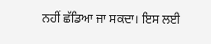ਨਹੀਂ ਛੱਡਿਆ ਜਾ ਸਕਦਾ। ਇਸ ਲਈ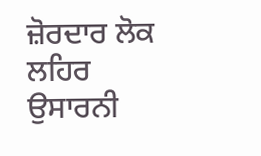ਜ਼ੋਰਦਾਰ ਲੋਕ ਲਹਿਰ ਉਸਾਰਨੀ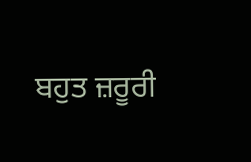ਬਹੁਤ ਜ਼ਰੂਰੀ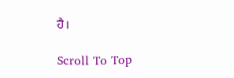ਹੈ।

Scroll To Top